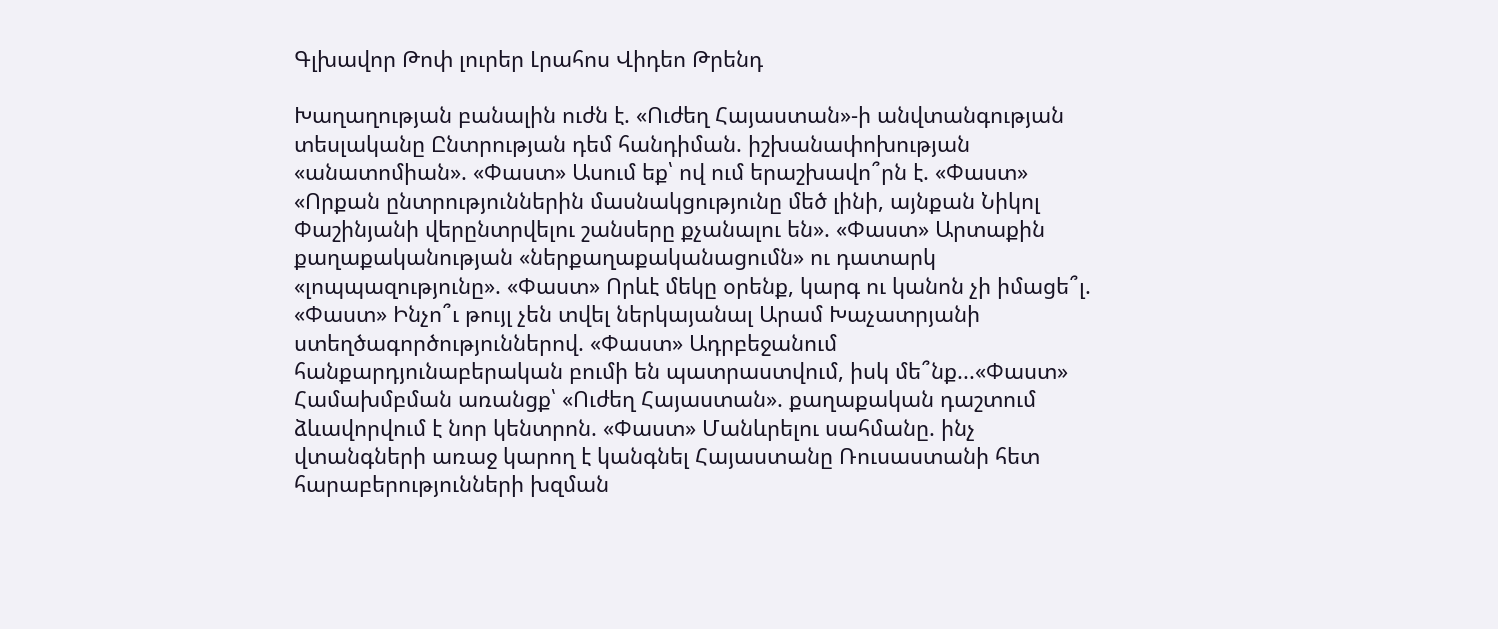Գլխավոր Թոփ լուրեր Լրահոս Վիդեո Թրենդ

Խաղաղության բանալին ուժն է. «Ուժեղ Հայաստան»-ի անվտանգության տեսլականը Ընտրության դեմ հանդիման. իշխանափոխության «անատոմիան». «Փաստ» Ասում եք՝ ով ում երաշխավո՞րն է. «Փաստ» «Որքան ընտրություններին մասնակցությունը մեծ լինի, այնքան Նիկոլ Փաշինյանի վերընտրվելու շանսերը քչանալու են». «Փաստ» Արտաքին քաղաքականության «ներքաղաքականացումն» ու դատարկ «լոպպազությունը». «Փաստ» Որևէ մեկը օրենք, կարգ ու կանոն չի իմացե՞լ. «Փաստ» Ինչո՞ւ թույլ չեն տվել ներկայանալ Արամ Խաչատրյանի ստեղծագործություններով. «Փաստ» Ադրբեջանում հանքարդյունաբերական բումի են պատրաստվում, իսկ մե՞նք...«Փաստ» Համախմբման առանցք՝ «Ուժեղ Հայաստան». քաղաքական դաշտում ձևավորվում է նոր կենտրոն. «Փաստ» Մանևրելու սահմանը. ինչ վտանգների առաջ կարող է կանգնել Հայաստանը Ռուսաստանի հետ հարաբերությունների խզման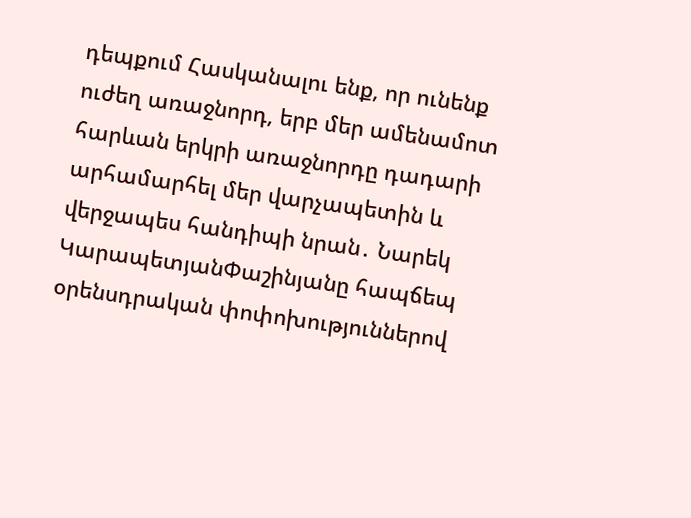դեպքում Հասկանալու ենք, որ ունենք ուժեղ առաջնորդ, երբ մեր ամենամոտ հարևան երկրի առաջնորդը դադարի արհամարհել մեր վարչապետին և վերջապես հանդիպի նրան․ Նարեկ ԿարապետյանՓաշինյանը հապճեպ օրենսդրական փոփոխություններով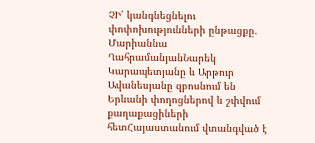ՉԻ՛ կանգնեցնելու փոփոխությունների ընթացքը. Մարիաննա ՂահրամանյանՆարեկ Կարապետյանը և Արթուր Ավանեսյանը զբոսնում են Երևանի փողոցներով և շփվում քաղաքացիների հետՀայաստանում վտանգված է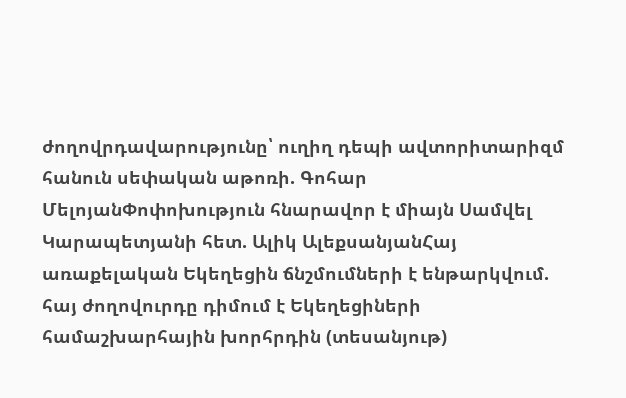ժողովրդավարությունը՝ ուղիղ դեպի ավտորիտարիզմ հանուն սեփական աթոռի. Գոհար ՄելոյանՓոփոխություն հնարավոր է միայն Սամվել Կարապետյանի հետ. Ալիկ ԱլեքսանյանՀայ առաքելական Եկեղեցին ճնշմումների է ենթարկվում. հայ ժողովուրդը դիմում է Եկեղեցիների համաշխարհային խորհրդին (տեսանյութ)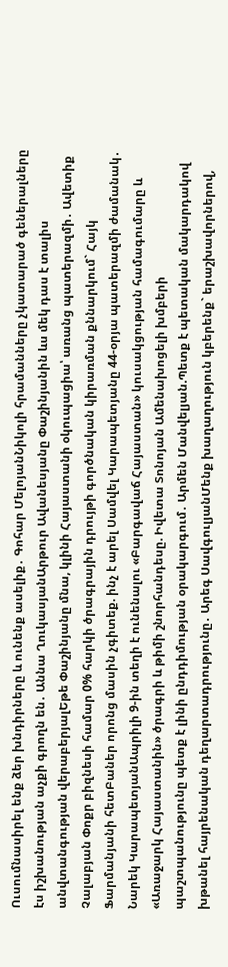Ուսումնասիրել ենք ձեր խնդիրները և ունենք ասելիք․ Գոհար ՄելոյանՆիկոլի հրամանները չկատարած գեներալները էս իշխանության աչքի գրողն են․ Աննա ՂուկասյանԱրթուր Ավանեսյանը Փաշինյանին ևս մեկ դաս է տալիս անվտանգության վերաբերյալԵթե Փաշինյանը մնա, կլինի Հայաստանի օկուպացիա՝ առանց պատերազմի․ Ավետիք Չալաբյան Փոքր բիզնեսի համար 0% հարկի ծրագրային դրույթի գործնական կիրառման քննարկում` Հայկ Ֆարմանյանի հետԲաներ որոնց մասին չգիտեք. ինչ է արել Սամվել Կարապետյանը 44-օրյա պատերազմի ժամանակ․ Նարեկ ԿարապետյանԱպրիլի 9-ին տեղի է ունենալու «Բարգավաճ Հայաստան» կուսակցության համագումարը և «Առաջարկ Հայաստանին» ծրագրի և թիմի շնորհանդեսը. Իվետա Տոնոյան Ամենախոցելի խմբերի պաշտպանությունը պետք է լինի ընդդիմության օրակարգում․ Արմեն Մանվելյան.Պետք է պետական մակարդակով խթանել հայրենական դեղարտադրությունը․ Արեգ ՍավգուլյանՄենք խաղաղություն կբերենք` երաշխավորներով,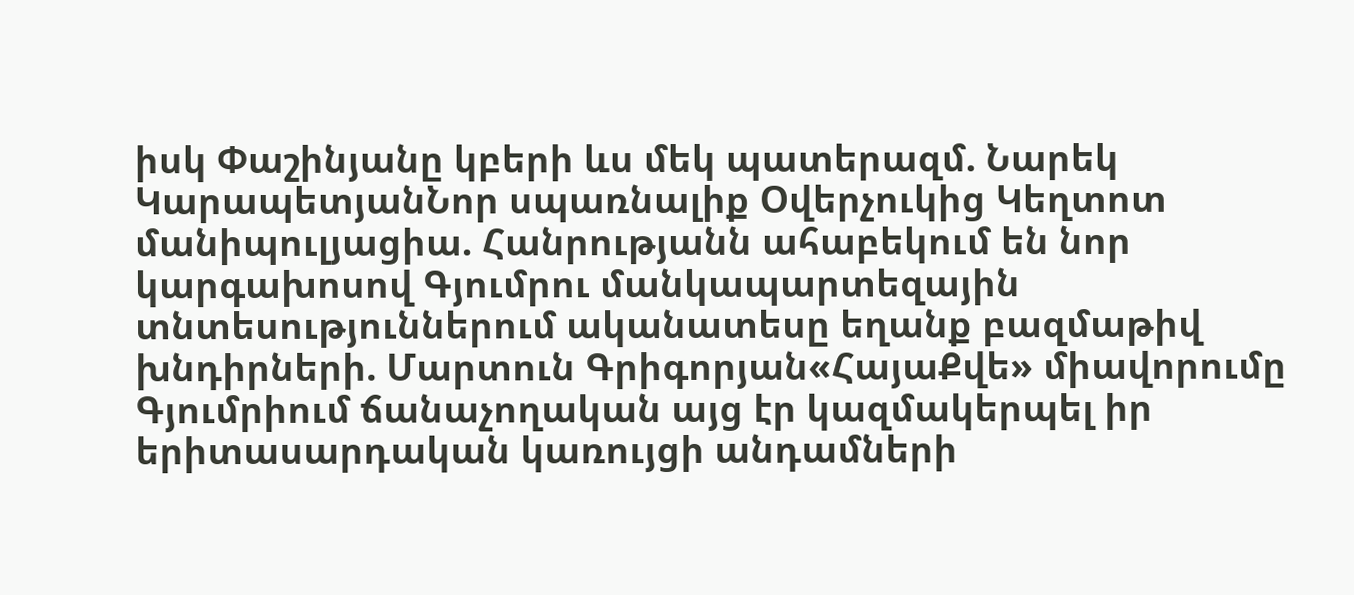իսկ Փաշինյանը կբերի ևս մեկ պատերազմ. Նարեկ ԿարապետյանՆոր սպառնալիք Օվերչուկից Կեղտոտ մանիպուլյացիա. Հանրությանն ահաբեկում են նոր կարգախոսով Գյումրու մանկապարտեզային տնտեսություններում ականատեսը եղանք բազմաթիվ խնդիրների. Մարտուն Գրիգորյան«ՀայաՔվե» միավորումը Գյումրիում ճանաչողական այց էր կազմակերպել իր երիտասարդական կառույցի անդամների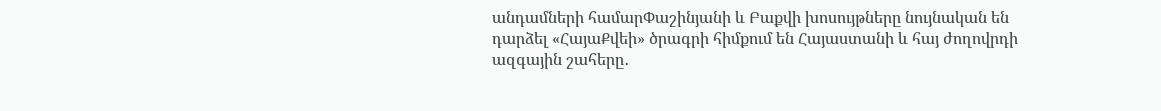անդամների համարՓաշինյանի և Բաքվի խոսույթները նույնական են դարձել «ՀայաՔվեի» ծրագրի հիմքում են Հայաստանի և հայ ժողովրդի ազգային շահերը․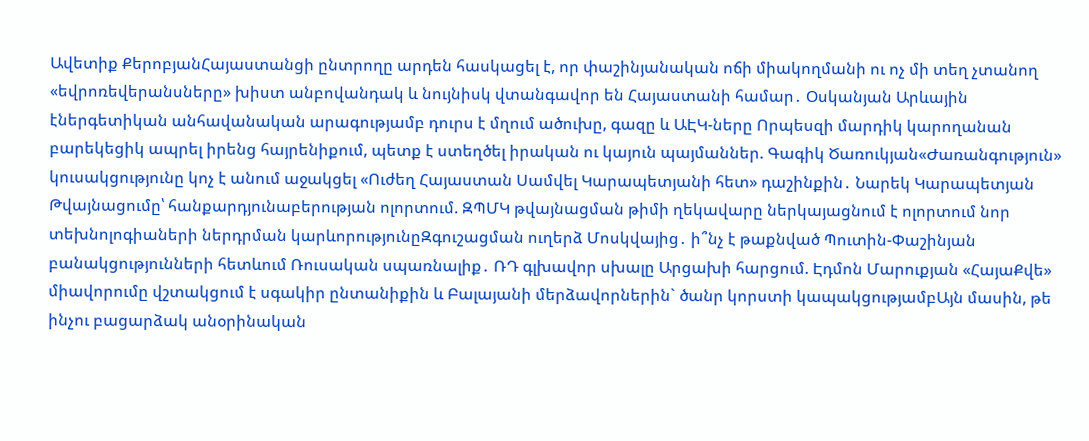Ավետիք ՔերոբյանՀայաստանցի ընտրողը արդեն հասկացել է, որ փաշինյանական ոճի միակողմանի ու ոչ մի տեղ չտանող «եվրոռեվերանսները» խիստ անբովանդակ և նույնիսկ վտանգավոր են Հայաստանի համար․ Օսկանյան Արևային էներգետիկան անհավանական արագությամբ դուրս է մղում ածուխը, գազը և ԱԷԿ-ները Որպեսզի մարդիկ կարողանան բարեկեցիկ ապրել իրենց հայրենիքում, պետք է ստեղծել իրական ու կայուն պայմաններ. Գագիկ Ծառուկյան«Ժառանգություն» կուսակցությունը կոչ է անում աջակցել «Ուժեղ Հայաստան Սամվել Կարապետյանի հետ» դաշինքին․ Նարեկ Կարապետյան Թվայնացումը՝ հանքարդյունաբերության ոլորտում. ԶՊՄԿ թվայնացման թիմի ղեկավարը ներկայացնում է ոլորտում նոր տեխնոլոգիաների ներդրման կարևորությունըԶգուշացման ուղերձ Մոսկվայից․ ի՞նչ է թաքնված Պուտին-Փաշինյան բանակցությունների հետևում Ռուսական սպառնալիք․ ՌԴ գլխավոր սխալը Արցախի հարցում. Էդմոն Մարուքյան «ՀայաՔվե» միավորումը վշտակցում է սգակիր ընտանիքին և Բալայանի մերձավորներին` ծանր կորստի կապակցությամբԱյն մասին, թե ինչու բացարձակ անօրինական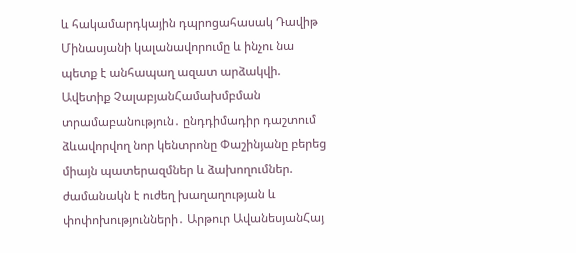և հակամարդկային դպրոցահասակ Դավիթ Մինասյանի կալանավորումը և ինչու նա պետք է անհապաղ ազատ արձակվի. Ավետիք ՉալաբյանՀամախմբման տրամաբանություն․ ընդդիմադիր դաշտում ձևավորվող նոր կենտրոնը Փաշինյանը բերեց միայն պատերազմներ և ձախողումներ. ժամանակն է ուժեղ խաղաղության և փոփոխությունների․ Արթուր ԱվանեսյանՀայ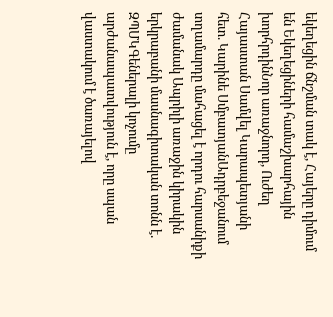եկեղեցին ճնշման տակ է, Հայերը դիմում են Եկեղեցիների համաշխարհային խորհրդինՆոր առաջնորդ, Ուժեղ Հայաստան Սամվել Կարապետյանի հետ. Կարինե ՍմբատյանԱդրբեջանում տղամարդը մահացել է որդու հարսանիքի ժամանակ Ապրիլի առաջին կիրակին երկրաբանի մասնագիտական տոնն է․ ԶՊՄԿԳեներալի կոչումը արժանապատվություն է, որը սպան վաստակում է ծառայելով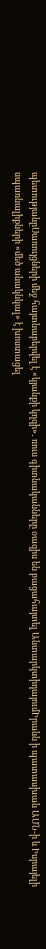պետությանըՍառույցների մեջ հայտնաբերվել է «կյանքի կղզի»․ ռուս գիտնականները օազիս են բացահայտել ԱնտարկտիդայումԻրանն ի պատասխան ԱՄՆ-ի և Իսրայելի սպառնալիքների «մեծ անակնկալ» է խոստացել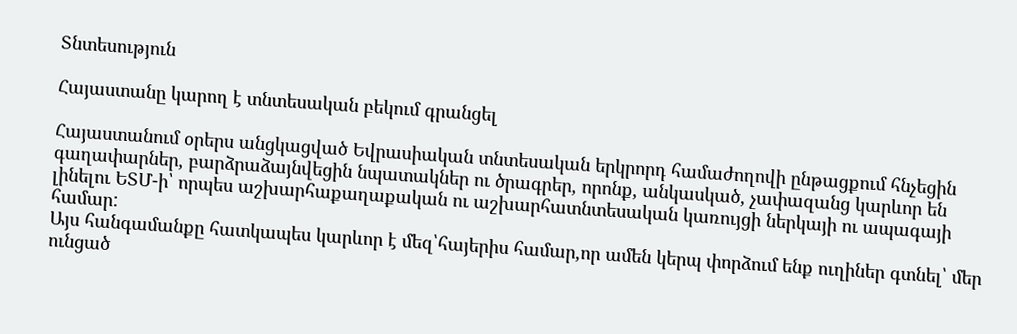Տնտեսություն

Հայաստանը կարող է տնտեսական բեկում գրանցել

Հայաստանում օրերս անցկացված Եվրասիական տնտեսական երկրորդ համաժողովի ընթացքում հնչեցին գաղափարներ, բարձրաձայնվեցին նպատակներ ու ծրագրեր, որոնք, անկասկած, չափազանց կարևոր են լինելու ԵՏՄ-ի՝ որպես աշխարհաքաղաքական ու աշխարհատնտեսական կառույցի ներկայի ու ապագայի համար:
Այս հանգամանքը հատկապես կարևոր է մեզ՝հայերիս համար,որ ամեն կերպ փորձում ենք ուղիներ գտնել՝ մեր ունցած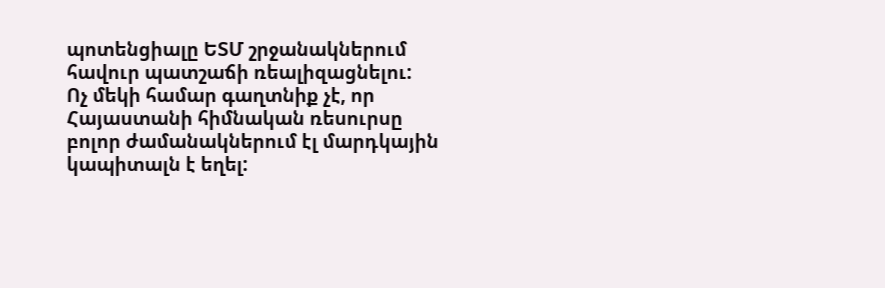պոտենցիալը ԵՏՄ շրջանակներում հավուր պատշաճի ռեալիզացնելու:
Ոչ մեկի համար գաղտնիք չէ, որ Հայաստանի հիմնական ռեսուրսը բոլոր ժամանակներում էլ մարդկային կապիտալն է եղել: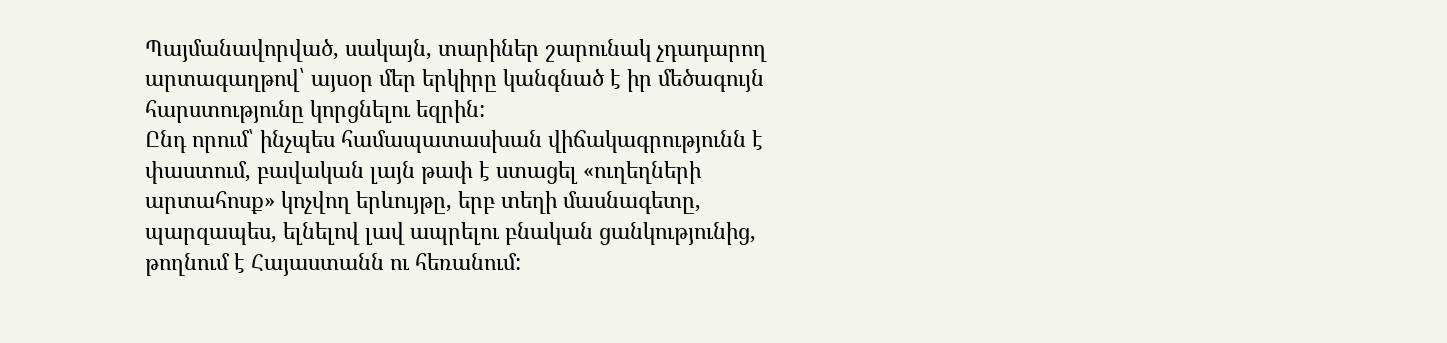Պայմանավորված, սակայն, տարիներ շարունակ չդադարող արտագաղթով՝ այսօր մեր երկիրը կանգնած է իր մեծագույն հարստությունը կորցնելու եզրին:
Ընդ որում՝ ինչպես համապատասխան վիճակագրությունն է փաստում, բավական լայն թափ է ստացել «ուղեղների արտահոսք» կոչվող երևույթը, երբ տեղի մասնագետը, պարզապես, ելնելով լավ ապրելու բնական ցանկությունից, թողնում է Հայաստանն ու հեռանում: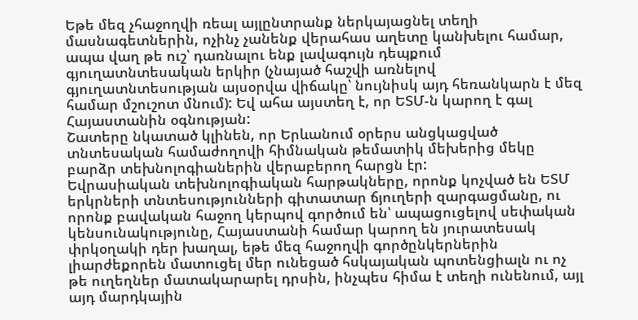Եթե մեզ չհաջողվի ռեալ այլընտրանք ներկայացնել տեղի մասնագետներին, ոչինչ չանենք վերահաս աղետը կանխելու համար, ապա վաղ թե ուշ՝ դառնալու ենք լավագույն դեպքում գյուղատնտեսական երկիր (չնայած հաշվի առնելով գյուղատնտեսության այսօրվա վիճակը՝ նույնիսկ այդ հեռանկարն է մեզ համար մշուշոտ մնում): Եվ ահա այստեղ է, որ ԵՏՄ-ն կարող է գալ Հայաստանին օգնության:
Շատերը նկատած կլինեն, որ Երևանում օրերս անցկացված տնտեսական համաժողովի հիմնական թեմատիկ մեխերից մեկը բարձր տեխնոլոգիաներին վերաբերող հարցն էր:
Եվրասիական տեխնոլոգիական հարթակները, որոնք կոչված են ԵՏՄ երկրների տնտեսությունների գիտատար ճյուղերի զարգացմանը, ու որոնք բավական հաջող կերպով գործում են՝ ապացուցելով սեփական կենսունակությունը, Հայաստանի համար կարող են յուրատեսակ փրկօղակի դեր խաղալ, եթե մեզ հաջողվի գործընկերներին լիարժեքորեն մատուցել մեր ունեցած հսկայական պոտենցիալն ու ոչ թե ուղեղներ մատակարարել դրսին, ինչպես հիմա է տեղի ունենում, այլ այդ մարդկային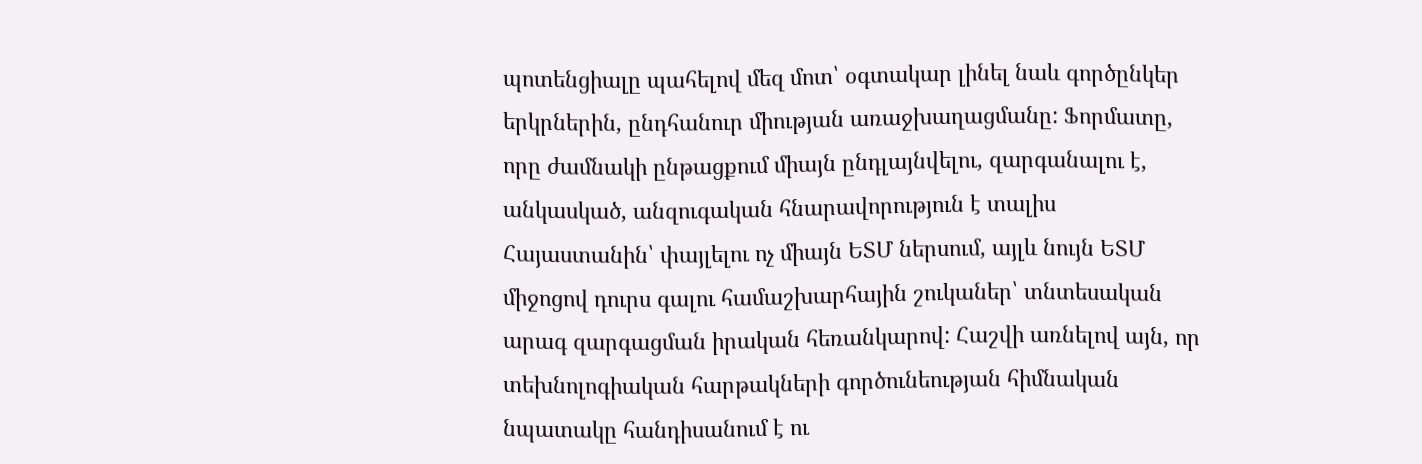պոտենցիալը պահելով մեզ մոտ՝ օգտակար լինել նաև գործընկեր երկրներին, ընդհանուր միության առաջխաղացմանը: Ֆորմատը, որը ժամնակի ընթացքում միայն ընդլայնվելու, զարգանալու է, անկասկած, անզուգական հնարավորություն է տալիս Հայաստանին՝ փայլելու ոչ միայն ԵՏՄ ներսում, այլև նույն ԵՏՄ միջոցով դուրս գալու համաշխարհային շուկաներ՝ տնտեսական արագ զարգացման իրական հեռանկարով: Հաշվի առնելով այն, որ տեխնոլոգիական հարթակների գործունեության հիմնական նպատակը հանդիսանում է ու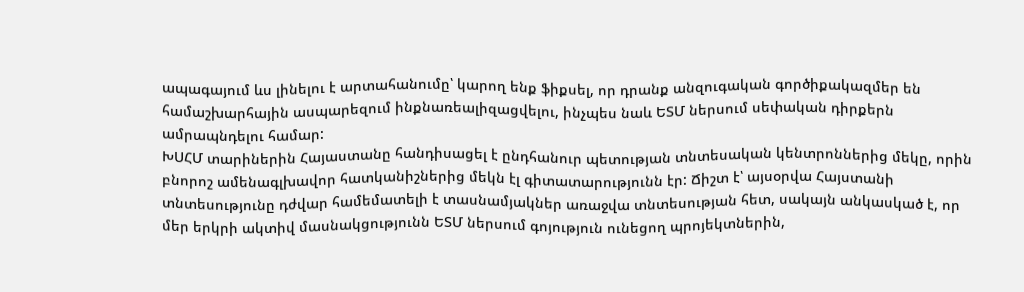ապագայում ևս լինելու է արտահանումը՝ կարող ենք ֆիքսել, որ դրանք անզուգական գործիքակազմեր են համաշխարհային ասպարեզում ինքնառեալիզացվելու, ինչպես նաև ԵՏՄ ներսում սեփական դիրքերն ամրապնդելու համար:
ԽՍՀՄ տարիներին Հայաստանը հանդիսացել է ընդհանուր պետության տնտեսական կենտրոններից մեկը, որին բնորոշ ամենագլխավոր հատկանիշներից մեկն էլ գիտատարությունն էր: Ճիշտ է՝ այսօրվա Հայստանի տնտեսությունը դժվար համեմատելի է տասնամյակներ առաջվա տնտեսության հետ, սակայն անկասկած է, որ մեր երկրի ակտիվ մասնակցությունն ԵՏՄ ներսում գոյություն ունեցող պրոյեկտներին,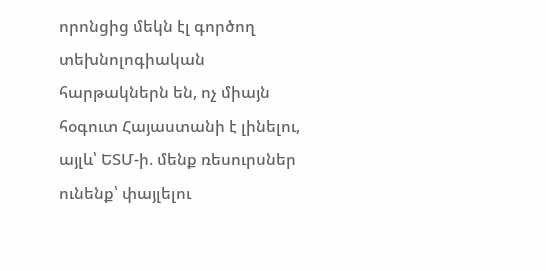որոնցից մեկն էլ գործող տեխնոլոգիական հարթակներն են, ոչ միայն հօգուտ Հայաստանի է լինելու, այլև՝ ԵՏՄ-ի. մենք ռեսուրսներ ունենք՝ փայլելու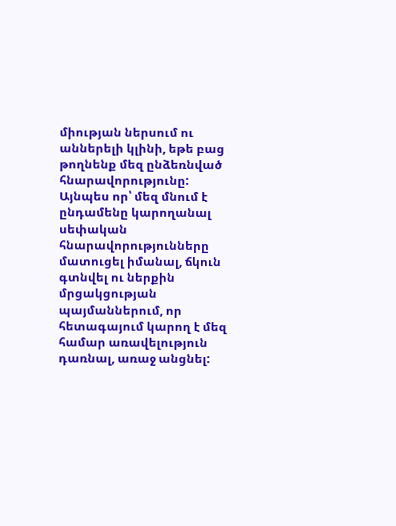միության ներսում ու աններելի կլինի, եթե բաց թողնենք մեզ ընձեռնված հնարավորությունը:
Այնպես որ՝ մեզ մնում է ընդամենը կարողանալ սեփական հնարավորությունները մատուցել իմանալ, ճկուն գտնվել ու ներքին մրցակցության պայմաններում, որ հետագայում կարող է մեզ համար առավելություն դառնալ, առաջ անցնել: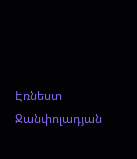Էռնեստ Ջանփոլադյան